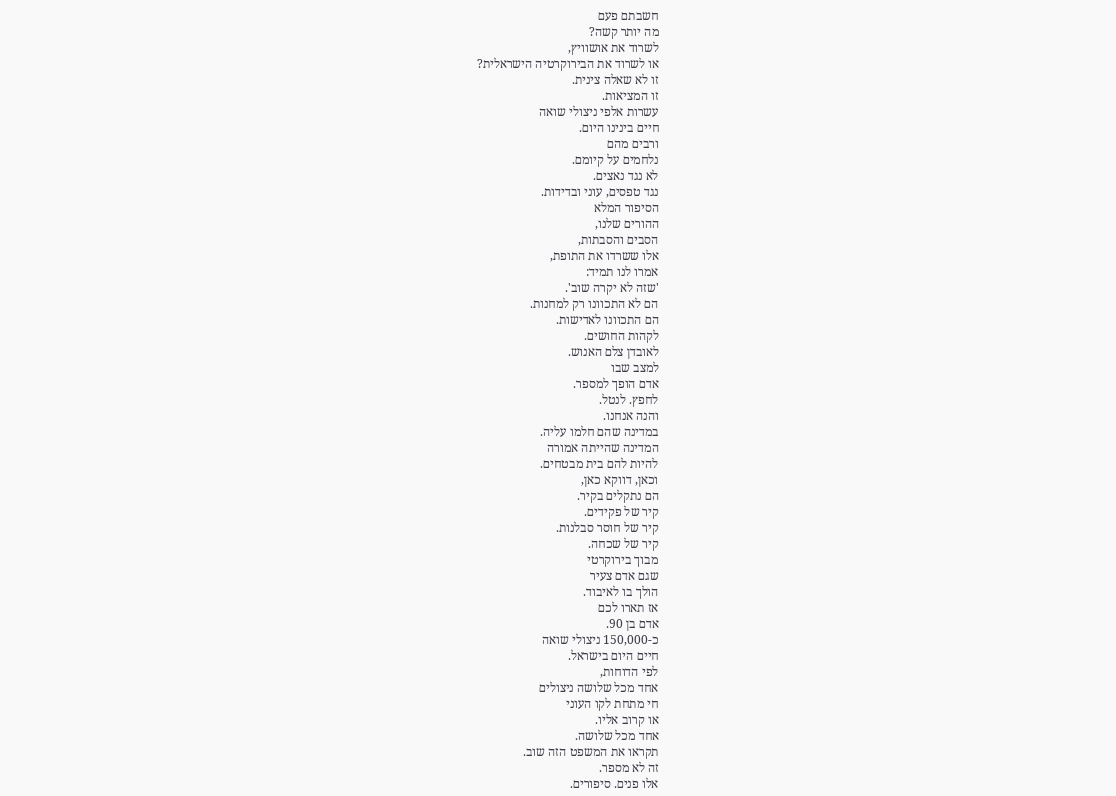חשבתם פעם
מה יותר קשה?
לשרוד את אושוויץ,
או לשרוד את הבירוקרטיה הישראלית?
זו לא שאלה צינית.
זו המציאות.
עשרות אלפי ניצולי שואה
חיים בינינו היום.
ורבים מהם
נלחמים על קיומם.
לא נגד נאצים.
נגד טפסים, עוני ובדידות.
הסיפור המלא
ההורים שלנו,
הסבים והסבתות,
אלו ששרדו את התופת,
אמרו לנו תמיד:
'שזה לא יקרה שוב'.
הם לא התכוונו רק למחנות.
הם התכוונו לאדישות.
לקהות החושים.
לאובדן צלם האנוש.
למצב שבו
אדם הופך למספר.
לחפץ. לנטל.
והנה אנחנו.
במדינה שהם חלמו עליה.
המדינה שהייתה אמורה
להיות להם בית מבטחים.
וכאן, דווקא כאן,
הם נתקלים בקיר.
קיר של פקידים.
קיר של חוסר סבלנות.
קיר של שכחה.
מבוך בירוקרטי
שגם אדם צעיר
הולך בו לאיבוד.
אז תארו לכם
אדם בן 90.
כ-150,000 ניצולי שואה
חיים היום בישראל.
לפי הדוחות,
אחד מכל שלושה ניצולים
חי מתחת לקו העוני
או קרוב אליו.
אחד מכל שלושה.
תקראו את המשפט הזה שוב.
זה לא מספר.
אלו פנים. סיפורים.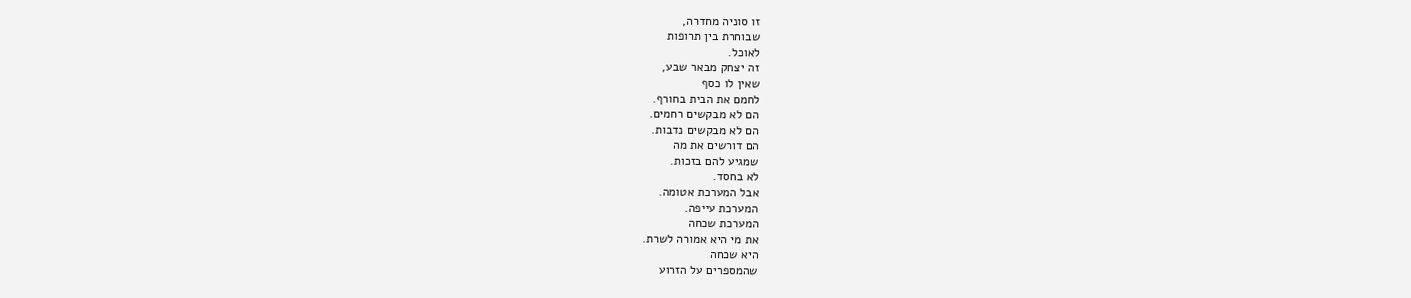זו סוניה מחדרה,
שבוחרת בין תרופות
לאוכל.
זה יצחק מבאר שבע,
שאין לו כסף
לחמם את הבית בחורף.
הם לא מבקשים רחמים.
הם לא מבקשים נדבות.
הם דורשים את מה
שמגיע להם בזכות.
לא בחסד.
אבל המערכת אטומה.
המערכת עייפה.
המערכת שכחה
את מי היא אמורה לשרת.
היא שכחה
שהמספרים על הזרוע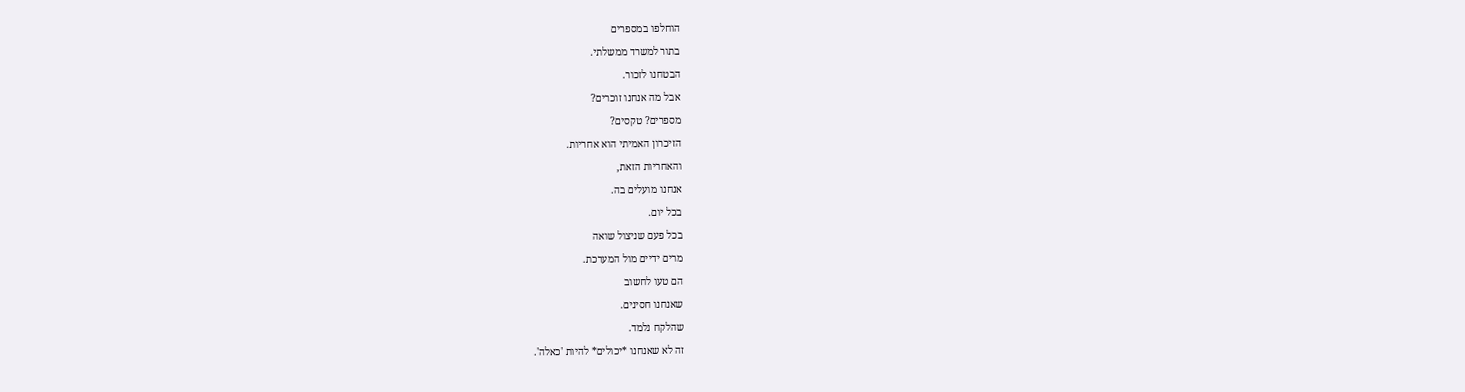הוחלפו במספרים
בתור למשרד ממשלתי.
הבטחנו לזכור.
אבל מה אנחנו זוכרים?
מספרים? טקסים?
הזיכרון האמיתי הוא אחריות.
והאחריות הזאת,
אנחנו מועלים בה.
בכל יום.
בכל פעם שניצול שואה
מרים ידיים מול המערכת.
הם טעו לחשוב
שאנחנו חסינים.
שהלקח נלמד.
זה לא שאנחנו *יכולים* להיות 'כאלה'.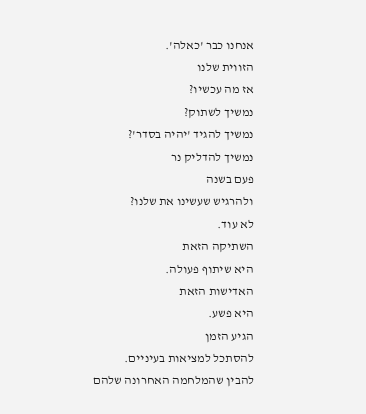אנחנו כבר 'כאלה'.
הזווית שלנו
אז מה עכשיו?
נמשיך לשתוק?
נמשיך להגיד 'יהיה בסדר'?
נמשיך להדליק נר
פעם בשנה
ולהרגיש שעשינו את שלנו?
לא עוד.
השתיקה הזאת
היא שיתוף פעולה.
האדישות הזאת
היא פשע.
הגיע הזמן
להסתכל למציאות בעיניים.
להבין שהמלחמה האחרונה שלהם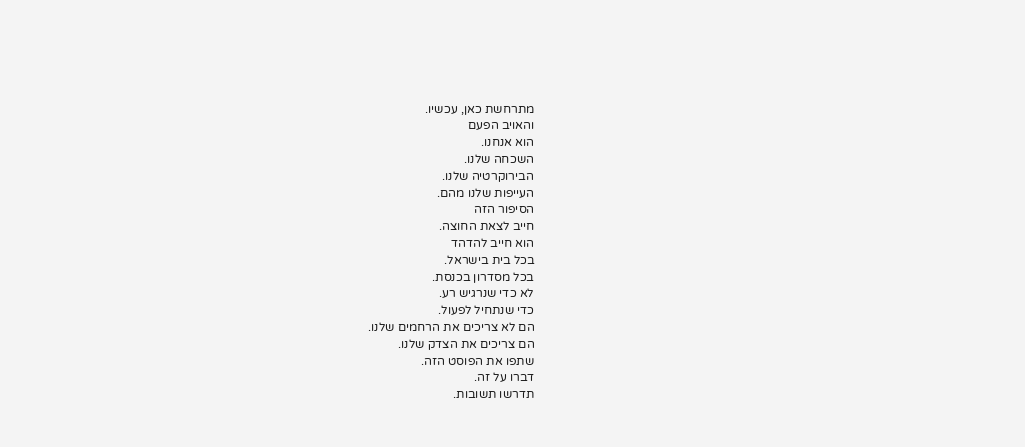מתרחשת כאן, עכשיו.
והאויב הפעם
הוא אנחנו.
השכחה שלנו.
הבירוקרטיה שלנו.
העייפות שלנו מהם.
הסיפור הזה
חייב לצאת החוצה.
הוא חייב להדהד
בכל בית בישראל.
בכל מסדרון בכנסת.
לא כדי שנרגיש רע.
כדי שנתחיל לפעול.
הם לא צריכים את הרחמים שלנו.
הם צריכים את הצדק שלנו.
שתפו את הפוסט הזה.
דברו על זה.
תדרשו תשובות.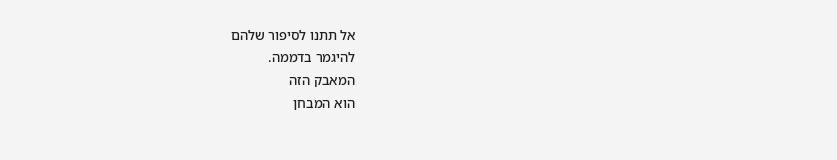אל תתנו לסיפור שלהם
להיגמר בדממה.
המאבק הזה
הוא המבחן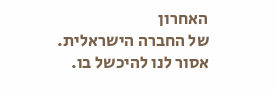האחרון
של החברה הישראלית.
אסור לנו להיכשל בו.